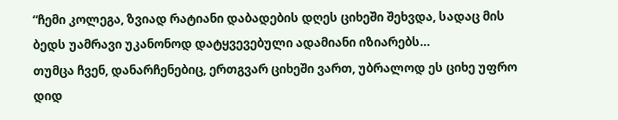“ჩემი კოლეგა, ზვიად რატიანი დაბადების დღეს ციხეში შეხვდა, სადაც მის ბედს უამრავი უკანონოდ დატყვევებული ადამიანი იზიარებს…
თუმცა ჩვენ, დანარჩენებიც, ერთგვარ ციხეში ვართ, უბრალოდ ეს ციხე უფრო დიდ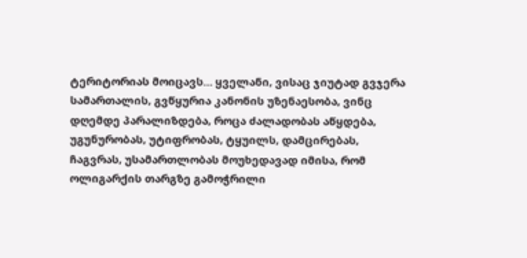ტერიტორიას მოიცავს… ყველანი, ვისაც ჯიუტად გვჯერა სამართალის, გვწყურია კანონის უზენაესობა, ვინც დღემდე პარალიზდება, როცა ძალადობას აწყდება, უგუნურობას, უტიფრობას, ტყუილს, დამცირებას, ჩაგვრას, უსამართლობას მოუხედავად იმისა, რომ ოლიგარქის თარგზე გამოჭრილი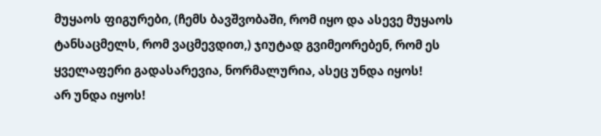მუყაოს ფიგურები, (ჩემს ბავშვობაში, რომ იყო და ასევე მუყაოს ტანსაცმელს, რომ ვაცმევდით,) ჯიუტად გვიმეორებენ, რომ ეს ყველაფერი გადასარევია, ნორმალურია, ასეც უნდა იყოს!
არ უნდა იყოს!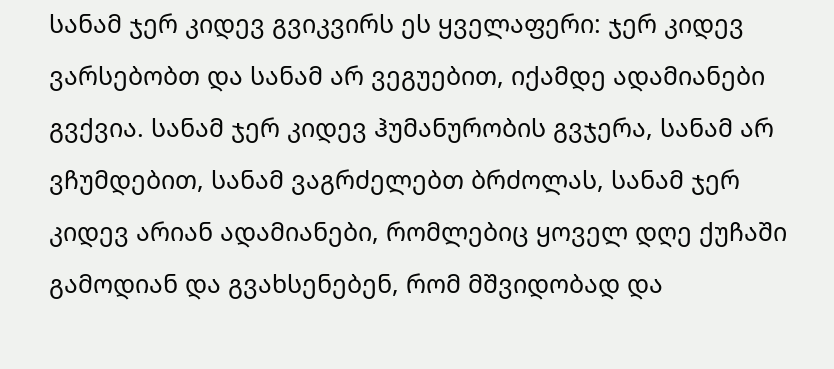სანამ ჯერ კიდევ გვიკვირს ეს ყველაფერი: ჯერ კიდევ ვარსებობთ და სანამ არ ვეგუებით, იქამდე ადამიანები გვქვია. სანამ ჯერ კიდევ ჰუმანურობის გვჯერა, სანამ არ ვჩუმდებით, სანამ ვაგრძელებთ ბრძოლას, სანამ ჯერ კიდევ არიან ადამიანები, რომლებიც ყოველ დღე ქუჩაში გამოდიან და გვახსენებენ, რომ მშვიდობად და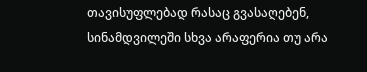თავისუფლებად რასაც გვასაღებენ, სინამდვილეში სხვა არაფერია თუ არა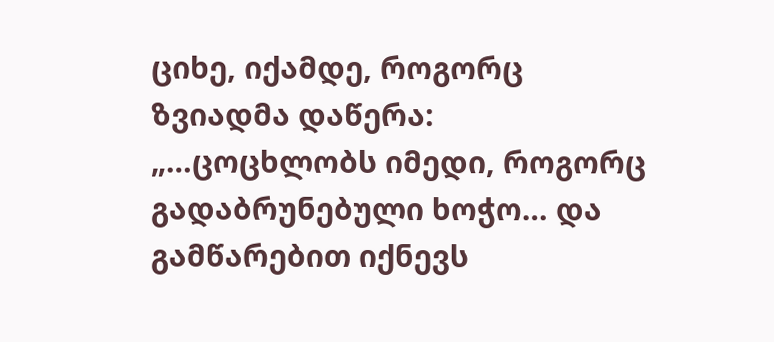ციხე, იქამდე, როგორც ზვიადმა დაწერა: „…ცოცხლობს იმედი, როგორც გადაბრუნებული ხოჭო… და გამწარებით იქნევს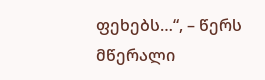ფეხებს…“, – წერს მწერალი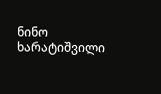ნინო ხარატიშვილი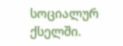სოციალურ ქსელში.